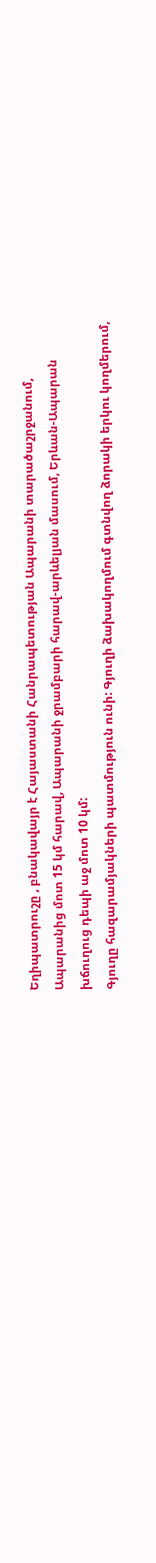Եղիպատրուշը , բնակավայր է Հայաստանի Հանրապետության Ապարանի տարածաշրջանում, Ապարանից մոտ 15 կմ հարավ, Ապարանի ջրամբարի հարավ-արևելյան մասում, Երևան-Ապարան խճուղուց դեպի աջ մոտ 10 կմ:
Գյուղը հազարամյակների պատմություն ունի: Գյուղի ձախակողմում գտնվող ձորակի երկու կողմերում,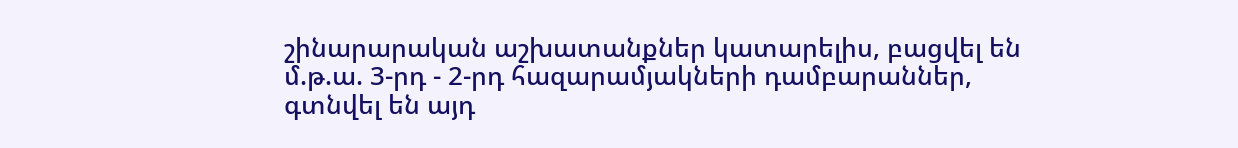շինարարական աշխատանքներ կատարելիս, բացվել են մ.թ.ա. 3-րդ - 2-րդ հազարամյակների դամբարաններ, գտնվել են այդ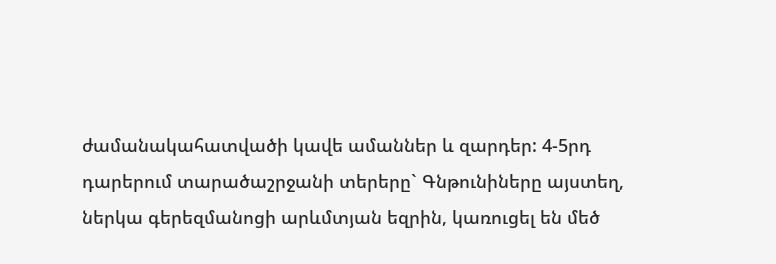ժամանակահատվածի կավե ամաններ և զարդեր: 4-5րդ դարերում տարածաշրջանի տերերը` Գնթունիները այստեղ, ներկա գերեզմանոցի արևմտյան եզրին, կառուցել են մեծ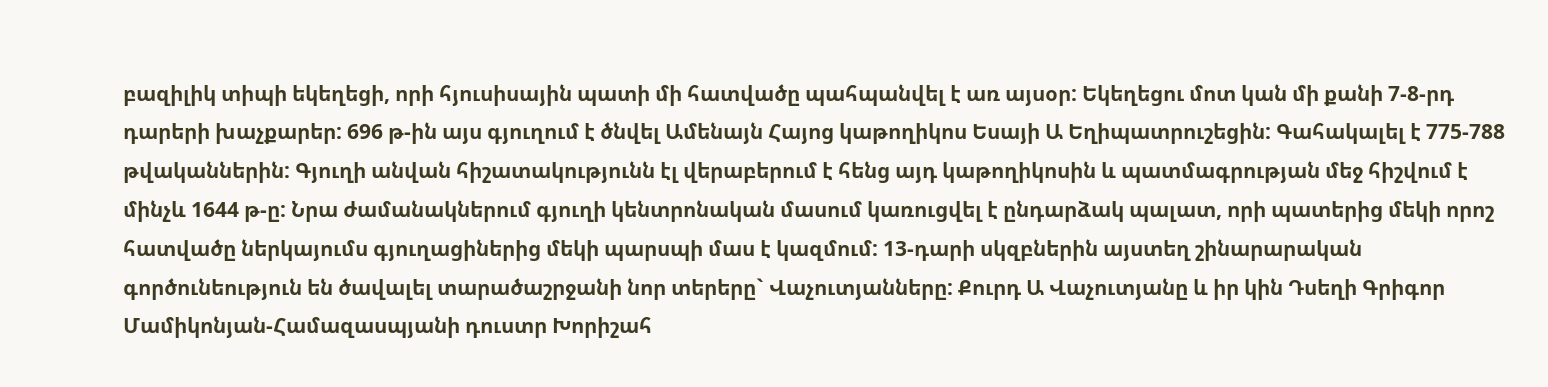բազիլիկ տիպի եկեղեցի, որի հյուսիսային պատի մի հատվածը պահպանվել է առ այսօր: Եկեղեցու մոտ կան մի քանի 7-8-րդ դարերի խաչքարեր: 696 թ-ին այս գյուղում է ծնվել Ամենայն Հայոց կաթողիկոս Եսայի Ա Եղիպատրուշեցին: Գահակալել է 775-788 թվականներին: Գյուղի անվան հիշատակությունն էլ վերաբերում է հենց այդ կաթողիկոսին և պատմագրության մեջ հիշվում է մինչև 1644 թ-ը: Նրա ժամանակներում գյուղի կենտրոնական մասում կառուցվել է ընդարձակ պալատ, որի պատերից մեկի որոշ հատվածը ներկայումս գյուղացիներից մեկի պարսպի մաս է կազմում: 13-դարի սկզբներին այստեղ շինարարական գործունեություն են ծավալել տարածաշրջանի նոր տերերը` Վաչուտյանները: Քուրդ Ա Վաչուտյանը և իր կին Դսեղի Գրիգոր Մամիկոնյան-Համազասպյանի դուստր Խորիշահ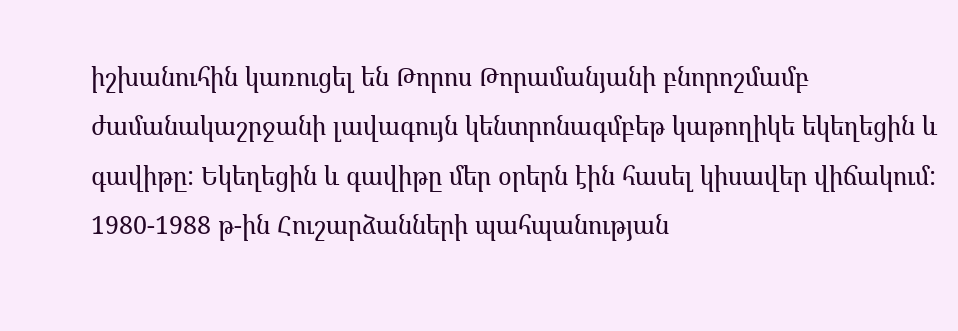իշխանուհին կառուցել են Թորոս Թորամանյանի բնորոշմամբ ժամանակաշրջանի լավագույն կենտրոնագմբեթ կաթողիկե եկեղեցին և գավիթը: Եկեղեցին և գավիթը մեր օրերն էին հասել կիսավեր վիճակում: 1980-1988 թ-ին Հուշարձանների պահպանության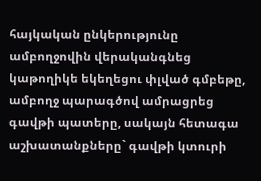հայկական ընկերությունը ամբողջովին վերականգնեց կաթողիկե եկեղեցու փլված գմբեթը, ամբողջ պարագծով ամրացրեց գավթի պատերը, սակայն հետագա աշխատանքները` գավթի կտուրի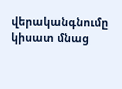վերականգնումը կիսատ մնաց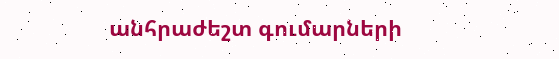անհրաժեշտ գումարների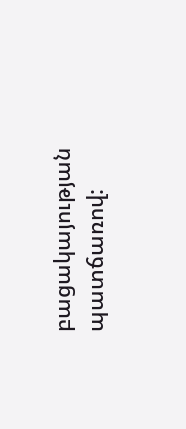բացակայության պատճառով: